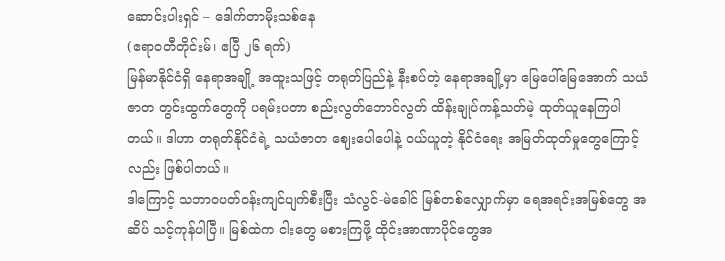ဆောင်းပါးရှင် – ဒေါက်တာမိုးသစ်နေ
(ဧရာဝတီတိုင်းမ်၊ ဧပြီ ၂၆ ရက်)
မြန်မာနိုင်ငံရှိ နေရာအချို့ အထူးသဖြင့် တရုတ်ပြည်နဲ့ နီးစပ်တဲ့ နေရာအချို့မှာ မြေပေါ်မြေအောက် သယံဇာတ တွင်းထွက်တွေကို ပရမ်းပတာ စည်းလွတ်ဘောင်လွတ် ထိန်းချုပ်ကန့်သတ်မဲ့ ထုတ်ယူနေကြပါတယ်။ ဒါဟာ တရုတ်နိုင်ငံရဲ့ သယံဇာတ ဈေးပေါပေါနဲ့ ဝယ်ယူတဲ့ နိုင်ငံရေး အမြတ်ထုတ်မှုတွေကြောင့်လည်း ဖြစ်ပါတယ်။
ဒါကြောင့် သဘာဝပတ်ဝန်းကျင်ပျက်စီးပြီး သံလွင်-မဲခေါင် မြစ်တစ်လျှောက်မှာ ရေအရင်းအမြစ်တွေ အဆိပ် သင့်ကုန်ပါပြီ။ မြစ်ထဲက ငါးတွေ မစားကြဖို့ ထိုင်းအာဏာပိုင်တွေအ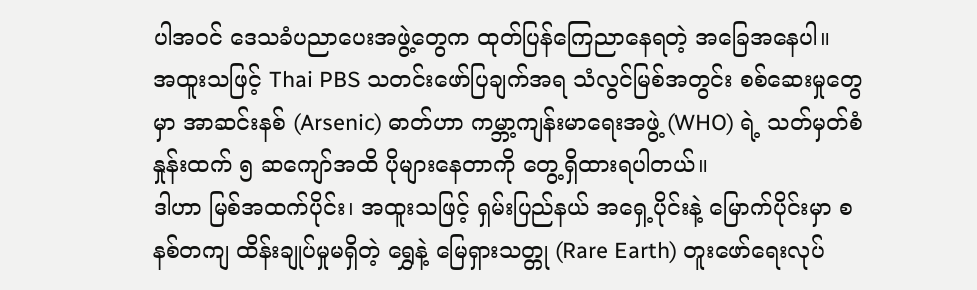ပါအဝင် ဒေသခံပညာပေးအဖွဲ့တွေက ထုတ်ပြန်ကြေညာနေရတဲ့ အခြေအနေပါ။
အထူးသဖြင့် Thai PBS သတင်းဖော်ပြချက်အရ သံလွင်မြစ်အတွင်း စစ်ဆေးမှုတွေမှာ အာဆင်းနစ် (Arsenic) ဓာတ်ဟာ ကမ္ဘာ့ကျန်းမာရေးအဖွဲ့ (WHO) ရဲ့ သတ်မှတ်စံနှုန်းထက် ၅ ဆကျော်အထိ ပိုများနေတာကို တွေ့ရှိထားရပါတယ်။
ဒါဟာ မြစ်အထက်ပိုင်း၊ အထူးသဖြင့် ရှမ်းပြည်နယ် အရှေ့ပိုင်းနဲ့ မြောက်ပိုင်းမှာ စနစ်တကျ ထိန်းချုပ်မှုမရှိတဲ့ ရွှေနဲ့ မြေရှားသတ္တု (Rare Earth) တူးဖော်ရေးလုပ်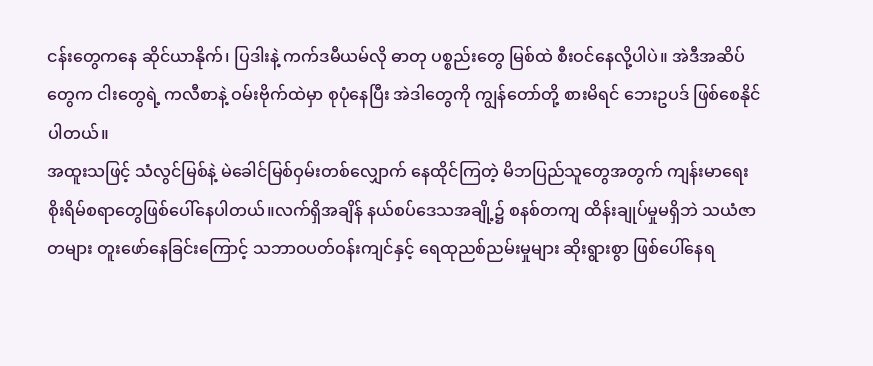ငန်းတွေကနေ ဆိုင်ယာနိုက်၊ ပြဒါးနဲ့ ကက်ဒမီယမ်လို ဓာတု ပစ္စည်းတွေ မြစ်ထဲ စီးဝင်နေလို့ပါပဲ။ အဲဒီအဆိပ်တွေက ငါးတွေရဲ့ ကလီစာနဲ့ ဝမ်းဗိုက်ထဲမှာ စုပုံနေပြီး အဲဒါတွေကို ကျွန်တော်တို့ စားမိရင် ဘေးဥပဒ် ဖြစ်စေနိုင်ပါတယ်။
အထူးသဖြင့် သံလွင်မြစ်နဲ့ မဲခေါင်မြစ်ဝှမ်းတစ်လျှောက် နေထိုင်ကြတဲ့ မိဘပြည်သူတွေအတွက် ကျန်းမာရေးစိုးရိမ်စရာတွေဖြစ်ပေါ်နေပါတယ်။လက်ရှိအချိန် နယ်စပ်ဒေသအချို့၌ စနစ်တကျ ထိန်းချုပ်မှုမရှိဘဲ သယံဇာတများ တူးဖော်နေခြင်းကြောင့် သဘာဝပတ်ဝန်းကျင်နှင့် ရေထုညစ်ညမ်းမှုများ ဆိုးရွားစွာ ဖြစ်ပေါ်နေရ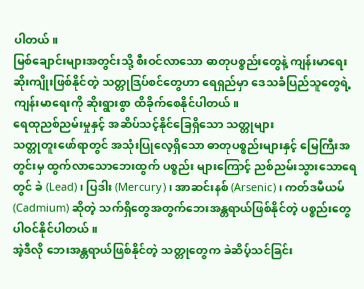ပါတယ်။
မြစ်ချောင်းများအတွင်းသို့ စီးဝင်လာသော ဓာတုပစ္စည်းတွေနဲ့ ကျန်းမာရေးဆိုးကျိုးဖြစ်နိုင်တဲ့ သတ္တုဒြပ်စင်တွေဟာ ရေရှည်မှာ ဒေသခံပြည်သူတွေရဲ့ ကျန်းမာရေးကို ဆိုးရွားစွာ ထိခိုက်စေနိုင်ပါတယ်။
ရေထုညစ်ညမ်းမှုနှင့် အဆိပ်သင့်နိုင်ခြေရှိသော သတ္တုများ
သတ္တုတူးဖော်ရာတွင် အသုံးပြုလေ့ရှိသော ဓာတုပစ္စည်းများနှင့် မြေကြီးအတွင်းမှ ထွက်လာသောဘေးထွက် ပစ္စည်း များကြောင့် ညစ်ညမ်းသွားသောရေတွင် ခဲ (Lead)၊ ပြဒါး (Mercury)၊ အာဆင်းနစ် (Arsenic)၊ ကတ်ဒမီယမ် (Cadmium) ဆိုတဲ့ သက်ရှိတွေအတွက်ဘေးအန္တရာယ်ဖြစ်နိုင်တဲ့ ပစ္စည်းတွေပါဝင်နိုင်ပါတယ်။
အဲ့ဒီလို ဘေးအန္တရာယ်ဖြစ်နိုင်တဲ့ သတ္တုတွေက ခဲဆိပ့်သင်ခြင်း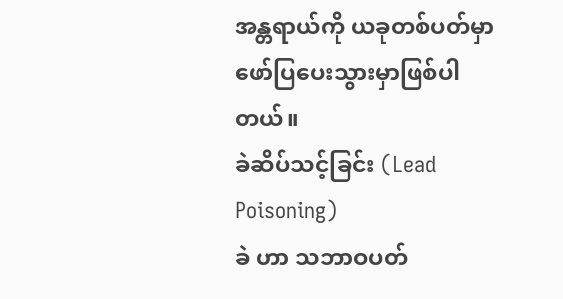အန္တရာယ်ကို ယခုတစ်ပတ်မှာ ဖော်ပြပေးသွားမှာဖြစ်ပါတယ်။
ခဲဆိပ်သင့်ခြင်း (Lead Poisoning)
ခဲ ဟာ သဘာဝပတ်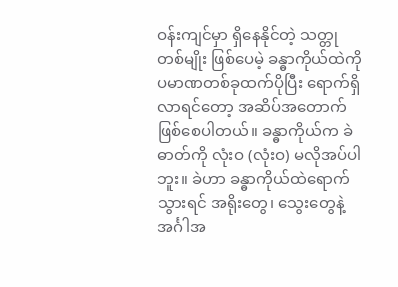ဝန်းကျင်မှာ ရှိနေနိုင်တဲ့ သတ္တုတစ်မျိုး ဖြစ်ပေမဲ့ ခန္ဓာကိုယ်ထဲကို ပမာဏတစ်ခုထက်ပိုပြီး ရောက်ရှိလာရင်တော့ အဆိပ်အတောက် ဖြစ်စေပါတယ်။ ခန္ဓာကိုယ်က ခဲဓာတ်ကို လုံးဝ (လုံးဝ) မလိုအပ်ပါဘူး။ ခဲဟာ ခန္ဓာကိုယ်ထဲရောက်သွားရင် အရိုးတွေ၊ သွေးတွေနဲ့ အင်္ဂါအ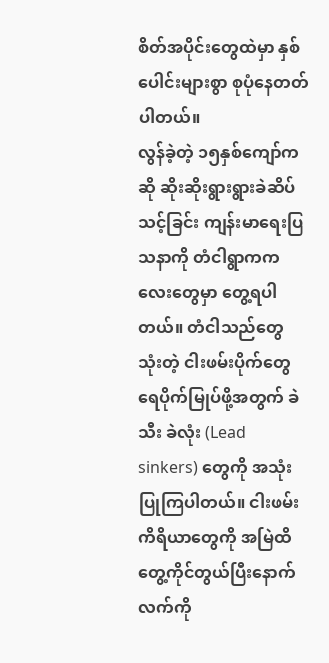စိတ်အပိုင်းတွေထဲမှာ နှစ်ပေါင်းများစွာ စုပုံနေတတ်ပါတယ်။
လွန်ခဲ့တဲ့ ၁၅နှစ်ကျော်ကဆို ဆိုးဆိုးရွားရွားခဲဆိပ်သင့်ခြင်း ကျန်းမာရေးပြသနာကို တံငါရွာကကလေးတွေမှာ တွေ့ရပါတယ်။ တံငါသည်တွေ သုံးတဲ့ ငါးဖမ်းပိုက်တွေရေပိုက်မြုပ်ဖို့အတွက် ခဲသီး ခဲလုံး (Lead sinkers) တွေကို အသုံးပြုကြပါတယ်။ ငါးဖမ်းကိရိယာတွေကို အမြဲထိတွေ့ကိုင်တွယ်ပြီးနောက် လက်ကို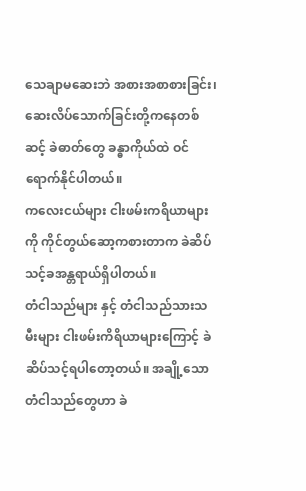သေချာမဆေးဘဲ အစားအစာစားခြင်း၊ ဆေးလိပ်သောက်ခြင်းတို့ကနေတစ်ဆင့် ခဲဓာတ်တွေ ခန္ဓာကိုယ်ထဲ ဝင်ရောက်နိုင်ပါတယ်။
ကလေးငယ်များ ငါးဖမ်းကရိယာများကို ကိုင်တွယ်ဆော့ကစားတာက ခဲဆိပ်သင့်ခအန္တရာယ်ရှိပါတယ်။
တံငါသည်များ နှင့် တံငါသည်သားသမီးများ ငါးဖမ်းကိရိယာများကြောင့် ခဲဆိပ်သင့်ရပါတော့တယ်။ အချို့သော တံငါသည်တွေဟာ ခဲ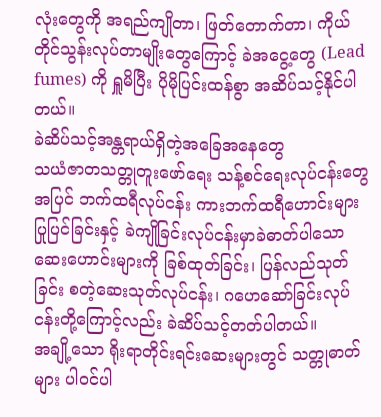လုံးတွေကို အရည်ကျိုတာ၊ ဖြတ်တောက်တာ၊ ကိုယ်တိုင်သွန်းလုပ်တာမျိုးတွေကြောင့် ခဲအငွေ့တွေ (Lead fumes) ကို ရှူမိပြီး ပိုမိုပြင်းထန်စွာ အဆိပ်သင့်နိုင်ပါတယ်။
ခဲဆိပ်သင့်အန္တရာယ်ရှိတဲ့အခြေအနေတွေ
သယံဇာတသတ္တုတူးဖော်ရေး သန့်စင်ရေးလုပ်ငန်းတွေအပြင် ဘက်ထရီလုပ်ငန်း ကားဘက်ထရီဟောင်းများ ပြုပြင်ခြင်းနှင့် ခဲကျိုခြင်းလုပ်ငန်းမှာခဲဓာတ်ပါသော ဆေးဟောင်းများကို ခြစ်ထုတ်ခြင်း၊ ပြန်လည်သုတ်ခြင်း စတဲ့ဆေးသုတ်လုပ်ငန်း၊ ဂဟေဆော်ခြင်းလုပ်ငန်းတို့ကြောင့်လည်း ခဲဆိပ်သင့်တတ်ပါတယ်။
အချို့သော ရိုးရာတိုင်းရင်းဆေးများတွင် သတ္တုဓာတ်များ ပါဝင်ပါ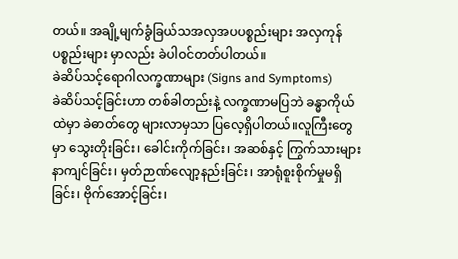တယ်။ အချို့မျက်ခွံခြယ်သအလှအပပစ္စည်းများ အလှကုန်ပစ္စည်းများ မှာလည်း ခဲပါဝင်တတ်ပါတယ်။
ခဲဆိပ်သင့်ရောဂါလက္ခဏာများ (Signs and Symptoms)
ခဲဆိပ်သင့်ခြင်းဟာ တစ်ခါတည်းနဲ့ လက္ခဏာမပြဘဲ ခန္ဓာကိုယ်ထဲမှာ ခဲဓာတ်တွေ များလာမှသာ ပြလေ့ရှိပါတယ်။လူကြီးတွေမှာ သွေးတိုးခြင်း၊ ခေါင်းကိုက်ခြင်း၊ အဆစ်နှင့် ကြွက်သားများ နာကျင်ခြင်း၊ မှတ်ဉာဏ်လျော့နည်းခြင်း၊ အာရုံစူးစိုက်မှုမရှိခြင်း၊ ဗိုက်အောင့်ခြင်း၊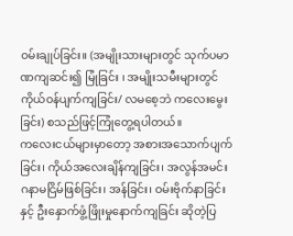ဝမ်းချုပ်ခြင်း။ (အမျိုးသားများတွင် သုက်ပမာဏကျဆင်း၍ မြုံခြင်း ၊ အမျိုးသမီးများတွင် ကိုယ်ဝန်ပျက်ကျခြင်း/ လမစေ့ဘဲ ကလေးမွေးခြင်း) စသည်ဖြင့်ကြုံတွေ့ရပါတယ်။
ကလေးငယ်များမှာတော့ အစားအသောက်ပျက်ခြင်း၊ ကိုယ်အလေးချိန်ကျခြင်း၊ အလွန်အမင်း ဂနာမငြိမ်ဖြစ်ခြင်း၊ အန်ခြင်း၊ ဝမ်းဗိုက်နာခြင်းနှင့် ဦးနှောက်ဖွံ့ဖြိုးမှုနောက်ကျခြင်း ဆိုတဲ့ပြ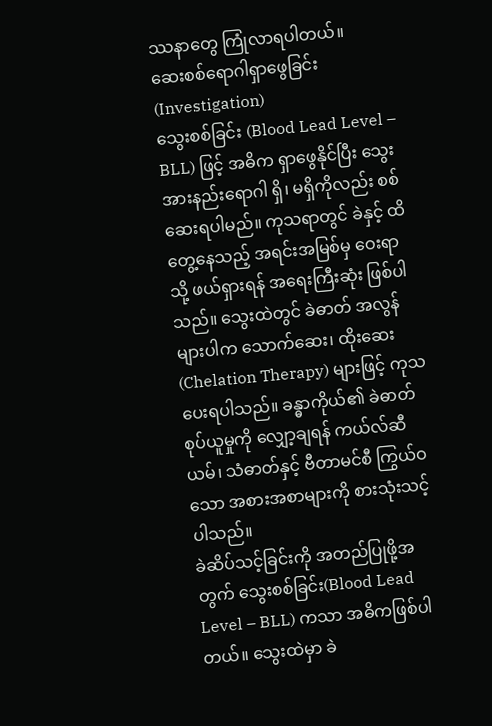ဿနာတွေ ကြုံလာရပါတယ်။
ဆေးစစ်ရောဂါရှာဖွေခြင်း(Investigation)
သွေးစစ်ခြင်း (Blood Lead Level – BLL) ဖြင့် အဓိက ရှာဖွေနိုင်ပြီး သွေးအားနည်းရောဂါ ရှိ၊ မရှိကိုလည်း စစ်ဆေးရပါမည်။ ကုသရာတွင် ခဲနှင့် ထိတွေ့နေသည့် အရင်းအမြစ်မှ ဝေးရာသို့ ဖယ်ရှားရန် အရေးကြီးဆုံး ဖြစ်ပါသည်။ သွေးထဲတွင် ခဲဓာတ် အလွန်များပါက သောက်ဆေး၊ ထိုးဆေး (Chelation Therapy) များဖြင့် ကုသပေးရပါသည်။ ခန္ဓာကိုယ်၏ ခဲဓာတ်စုပ်ယူမှုကို လျှော့ချရန် ကယ်လ်ဆီယမ်၊ သံဓာတ်နှင့် ဗီတာမင်စီ ကြွယ်ဝသော အစားအစာများကို စားသုံးသင့်ပါသည်။
ခဲဆိပ်သင့်ခြင်းကို အတည်ပြုဖို့အတွက် သွေးစစ်ခြင်း(Blood Lead Level – BLL) ကသာ အဓိကဖြစ်ပါတယ်။ သွေးထဲမှာ ခဲ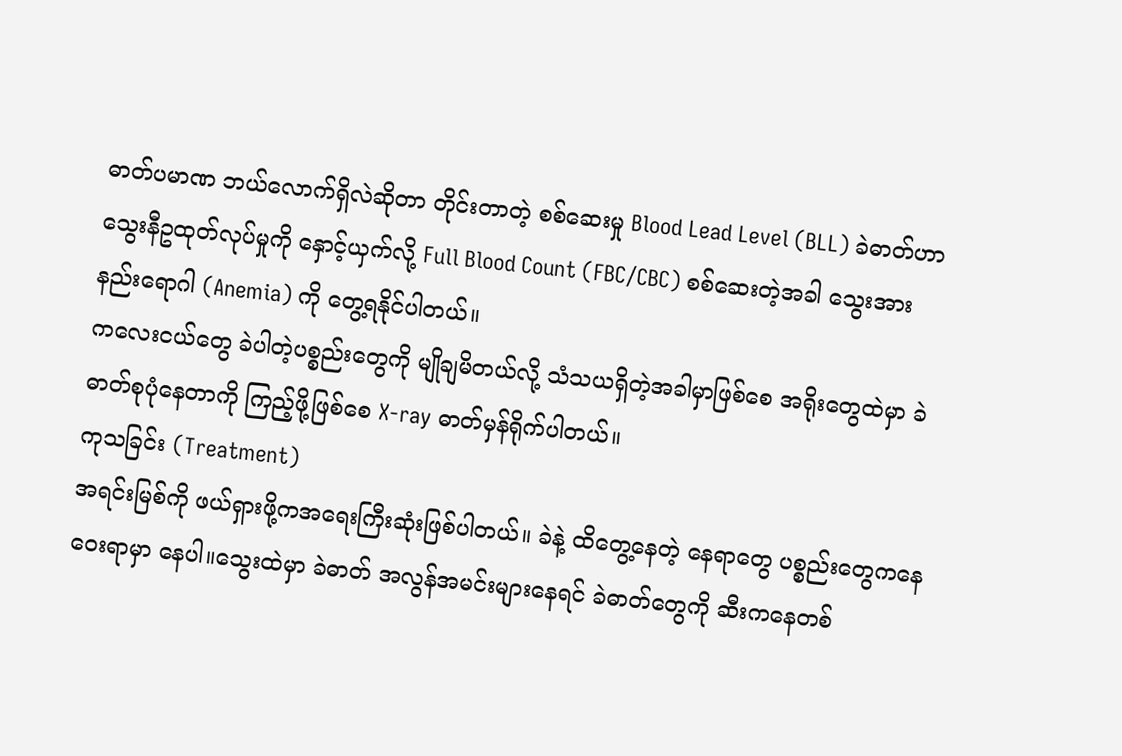ဓာတ်ပမာဏ ဘယ်လောက်ရှိလဲဆိုတာ တိုင်းတာတဲ့ စစ်ဆေးမှု Blood Lead Level (BLL) ခဲဓာတ်ဟာ သွေးနီဥထုတ်လုပ်မှုကို နှောင့်ယှက်လို့ Full Blood Count (FBC/CBC) စစ်ဆေးတဲ့အခါ သွေးအား နည်းရောဂါ (Anemia) ကို တွေ့ရနိုင်ပါတယ်။
ကလေးငယ်တွေ ခဲပါတဲ့ပစ္စည်းတွေကို မျိုချမိတယ်လို့ သံသယရှိတဲ့အခါမှာဖြစ်စေ အရိုးတွေထဲမှာ ခဲဓာတ်စုပုံနေတာကို ကြည့်ဖို့ဖြစ်စေ X-ray ဓာတ်မှန်ရိုက်ပါတယ်။
ကုသခြင်း (Treatment)
အရင်းမြစ်ကို ဖယ်ရှားဖို့ကအရေးကြီးဆုံးဖြစ်ပါတယ်။ ခဲနဲ့ ထိတွေ့နေတဲ့ နေရာတွေ ပစ္စည်းတွေကနေ ဝေးရာမှာ နေပါ။သွေးထဲမှာ ခဲဓာတ် အလွန်အမင်းများနေရင် ခဲဓာတ်တွေကို ဆီးကနေတစ်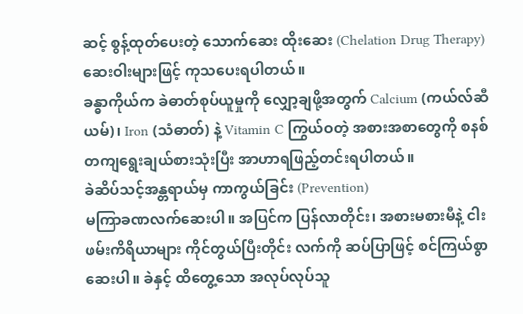ဆင့် စွန့်ထုတ်ပေးတဲ့ သောက်ဆေး ထိုးဆေး (Chelation Drug Therapy) ဆေးဝါးများဖြင့် ကုသပေးရပါတယ်။
ခန္ဓာကိုယ်က ခဲဓာတ်စုပ်ယူမှုကို လျှော့ချဖို့အတွက် Calcium (ကယ်လ်ဆီယမ်)၊ Iron (သံဓာတ်) နဲ့ Vitamin C ကြွယ်ဝတဲ့ အစားအစာတွေကို စနစ်တကျရွေးချယ်စားသုံးပြီး အာဟာရဖြည့်တင်းရပါတယ်။
ခဲဆိပ်သင့်အန္တရာယ်မှ ကာကွယ်ခြင်း (Prevention)
မကြာခဏလက်ဆေးပါ။ အပြင်က ပြန်လာတိုင်း၊ အစားမစားမီနဲ့ ငါးဖမ်းကိရိယာများ ကိုင်တွယ်ပြီးတိုင်း လက်ကို ဆပ်ပြာဖြင့် စင်ကြယ်စွာ ဆေးပါ။ ခဲနှင့် ထိတွေ့သော အလုပ်လုပ်သူ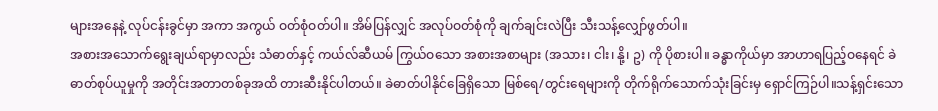များအနေနဲ့ လုပ်ငန်းခွင်မှာ အကာ အကွယ် ဝတ်စုံဝတ်ပါ။ အိမ်ပြန်လျှင် အလုပ်ဝတ်စုံကို ချက်ချင်းလဲပြီး သီးသန့်လျှော်ဖွတ်ပါ။
အစားအသောက်ရွေးချယ်ရာမှာလည်း သံဓာတ်နှင့် ကယ်လ်ဆီယမ် ကြွယ်ဝသော အစားအစာများ (အသား၊ ငါး၊ နို့၊ ဥ) ကို ပိုစားပါ။ ခန္ဓာကိုယ်မှာ အာဟာရပြည့်ဝနေရင် ခဲဓာတ်စုပ်ယူမှုကို အတိုင်းအတာတစ်ခုအထိ တားဆီးနိုင်ပါတယ်။ ခဲဓာတ်ပါနိုင်ခြေရှိသော မြစ်ရေ/တွင်းရေများကို တိုက်ရိုက်သောက်သုံးခြင်းမှ ရှောင်ကြဉ်ပါ။သန့်ရှင်းသော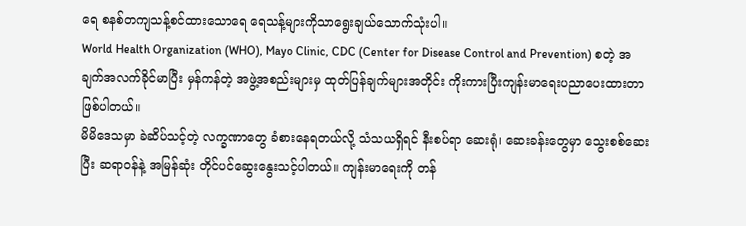ရေ စနစ်တကျသန့်စင်ထားသောရေ ရေသန့်များကိုသာရွေးချယ်သောက်သုံးပါ။
World Health Organization (WHO), Mayo Clinic, CDC (Center for Disease Control and Prevention) စတဲ့ အချက်အလက်ခိုင်မာပြီး မှန်ကန်တဲ့ အဖွဲ့အစည်းများမှ ထုတ်ပြန်ချက်များအတိုင်း ကိုးကားပြီးကျန်းမာရေးပညာပေးထားတာဖြစ်ပါတယ်။
မိမိဒေသမှာ ခဲဆိပ်သင့်တဲ့ လက္ခဏာတွေ ခံစားနေရတယ်လို့ သံသယရှိရင် နီးစပ်ရာ ဆေးရုံ၊ ဆေးခန်းတွေမှာ သွေးစစ်ဆေးပြီး ဆရာဝန်နဲ့ အမြန်ဆုံး တိုင်ပင်ဆွေးနွေးသင့်ပါတယ်။ ကျန်းမာရေးကို တန်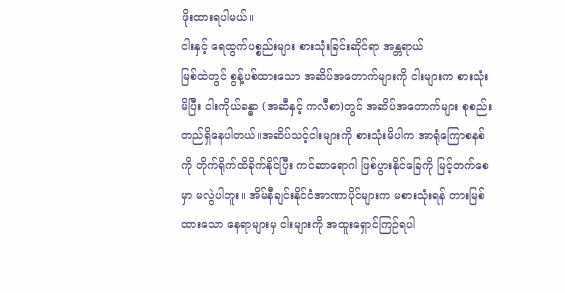ဖိုးထားရပါမယ်။
ငါးနှင့် ရေထွက်ပစ္စည်းများ စားသုံးခြင်းဆိုင်ရာ အန္တရာယ်
မြစ်ထဲတွင် စွန့်ပစ်ထားသော အဆိပ်အတောက်များကို ငါးများက စားသုံးမိပြီး ငါးကိုယ်ခန္ဓာ (အဆီနှင့် ကလီစာ)တွင် အဆိပ်အတောက်များ စုစည်းတည်ရှိနေပါတယ်။အဆိပ်သင့်ငါးများကို စားသုံးမိပါက အာရုံကြောစနစ်ကို တိုက်ရိုက်ထိခိုက်နိုင်ပြီး ကင်ဆာရောဂါ ဖြစ်ပွားနိုင်ခြေကို မြင့်တက်စေမှာ မလွဲပါဘူး။ အိမ်နီချင်းနိုင်ငံအာဏာပိုင်များက မစားသုံးရန် တားမြစ်ထားသော နေရာများမှ ငါးများကို အထူးရှောင်ကြဉ်ရပါ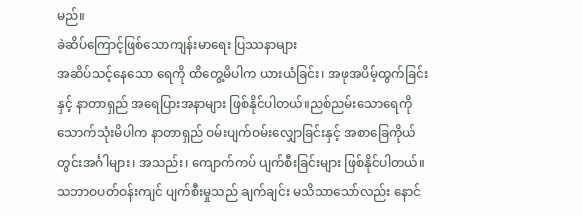မည်။
ခဲဆိပ်ကြောင့်ဖြစ်သောကျန်းမာရေး ပြဿနာများ
အဆိပ်သင့်နေသော ရေကို ထိတွေ့မိပါက ယားယံခြင်း၊ အဖုအပိမ့်ထွက်ခြင်းနှင့် နာတာရှည် အရေပြားအနာများ ဖြစ်နိုင်ပါတယ်။ညစ်ညမ်းသောရေကို သောက်သုံးမိပါက နာတာရှည် ဝမ်းပျက်ဝမ်းလျှောခြင်းနှင့် အစာခြေကိုယ်တွင်းအင်္ဂါများ၊ အသည်း၊ ကျောက်ကပ် ပျက်စီးခြင်းများ ဖြစ်နိုင်ပါတယ်။
သဘာဝပတ်ဝန်းကျင် ပျက်စီးမှုသည် ချက်ချင်း မသိသာသော်လည်း နောင်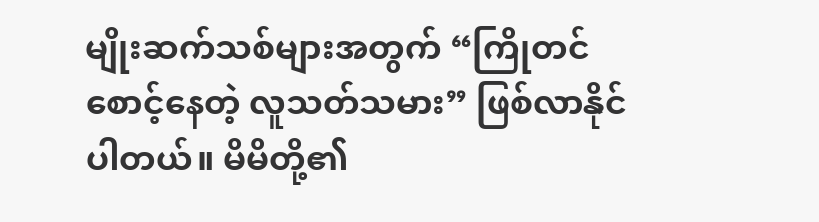မျိုးဆက်သစ်များအတွက် “ကြိုတင်စောင့်နေတဲ့ လူသတ်သမား” ဖြစ်လာနိုင်ပါတယ်။ မိမိတို့၏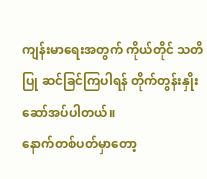ကျန်းမာရေးအတွက် ကိုယ်တိုင် သတိပြု ဆင်ခြင်ကြပါရန် တိုက်တွန်းနှိုးဆော်အပ်ပါတယ်။
နောက်တစ်ပတ်မှာတော့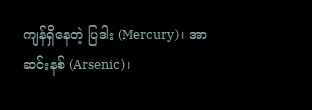ကျန်ရှိနေတဲ့ ပြဒါး (Mercury)၊ အာဆင်းနစ် (Arsenic)၊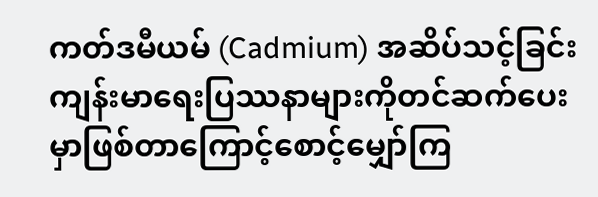ကတ်ဒမီယမ် (Cadmium) အဆိပ်သင့်ခြင်း ကျန်းမာရေးပြဿနာများကိုတင်ဆက်ပေးမှာဖြစ်တာကြောင့်စောင့်မျှော်ကြ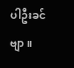ပါဦးခင်ဗျာ။